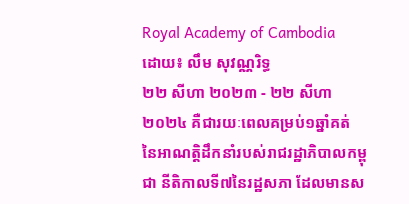Royal Academy of Cambodia
ដោយ៖ លឹម សុវណ្ណរិទ្ធ
២២ សីហា ២០២៣ - ២២ សីហា ២០២៤ គឺជារយៈពេលគម្រប់១ឆ្នាំគត់ នៃអាណត្តិដឹកនាំរបស់រាជរដ្ឋាភិបាលកម្ពុជា នីតិកាលទី៧នៃរដ្ឋសភា ដែលមានស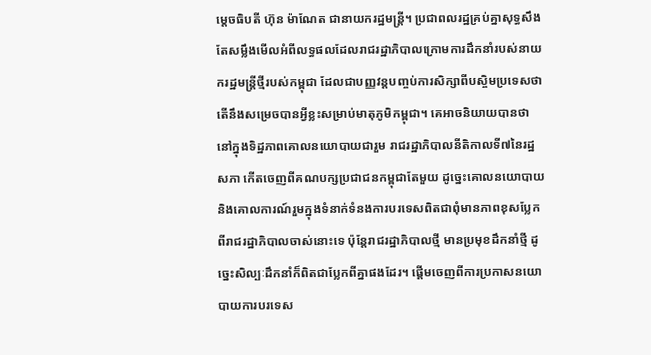ម្ដេចធិបតី ហ៊ុន ម៉ាណែត ជានាយករដ្ឋមន្ត្រី។ ប្រជាពលរដ្ឋគ្រប់គ្នាសុទ្ធសឹងតែសម្លឹងមើលអំពីលទ្ធផលដែលរាជរដ្ឋាភិបាលក្រោមការដឹកនាំរបស់នាយករដ្ឋមន្ត្រីថ្មីរបស់កម្ពុជា ដែលជាបញ្ញវន្តបញ្ចប់ការសិក្សាពីបស្ចិមប្រទេសថា តើនឹងសម្រេចបានអ្វីខ្លះសម្រាប់មាតុភូមិកម្ពុជា។ គេអាចនិយាយបានថា នៅក្នុងទិដ្ឋភាពគោលនយោបាយជារួម រាជរដ្ឋាភិបាលនីតិកាលទី៧នៃរដ្ឋសភា កើតចេញពីគណបក្សប្រជាជនកម្ពុជាតែមួយ ដូច្នេះគោលនយោបាយនិងគោលការណ៍រួមក្នុងទំនាក់ទំនងការបរទេសពិតជាពុំមានភាពខុសប្លែកពីរាជរដ្ឋាភិបាលចាស់នោះទេ ប៉ុន្តែរាជរដ្ឋាភិបាលថ្មី មានប្រមុខដឹកនាំថ្មី ដូច្នេះសិល្បៈដឹកនាំក៏ពិតជាប្លែកពីគ្នាផងដែរ។ ផ្ដើមចេញពីការប្រកាសនយោបាយការបរទេស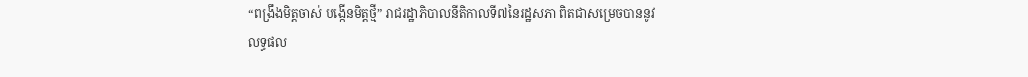“ពង្រឹងមិត្តចាស់ បង្កើនមិត្តថ្មី” រាជរដ្ឋាភិបាលនីតិកាលទី៧នៃរដ្ឋសភា ពិតជាសម្រេចបាននូវលទ្ធផល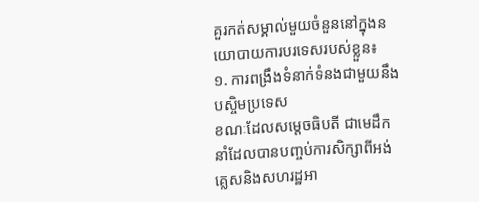គួរកត់សម្គាល់មួយចំនួននៅក្នុងនយោបាយការបរទេសរបស់ខ្លួន៖
១. ការពង្រឹងទំនាក់ទំនងជាមួយនឹងបស្ចិមប្រទេស
ខណៈដែលសម្ដេចធិបតី ជាមេដឹកនាំដែលបានបញ្ចប់ការសិក្សាពីអង់គ្លេសនិងសហរដ្ឋអា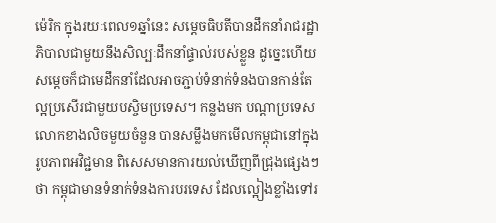ម៉េរិក ក្នុងរយៈពេល១ឆ្នាំនេះ សម្ដេចធិបតីបានដឹកនាំរាជរដ្ឋាភិបាលជាមួយនឹងសិល្បៈដឹកនាំផ្ទាល់របស់ខ្លួន ដូច្នេះហើយ សម្ដេចក៏ជាមេដឹកនាំដែលអាចភ្ជាប់ទំនាក់ទំនងបានកាន់តែល្អប្រសើរជាមួយបស្ចិមប្រទេស។ កន្លងមក បណ្ដាប្រទេសលោកខាងលិចមួយចំនួន បានសម្លឹងមកមើលកម្ពុជានៅក្នុងរូបភាពអវិជ្ជមាន ពិសេសមានការយល់ឃើញពីជ្រុងផ្សេងៗថា កម្ពុជាមានទំនាក់ទំនងការបរទេស ដែលល្អៀងខ្លាំងទៅរ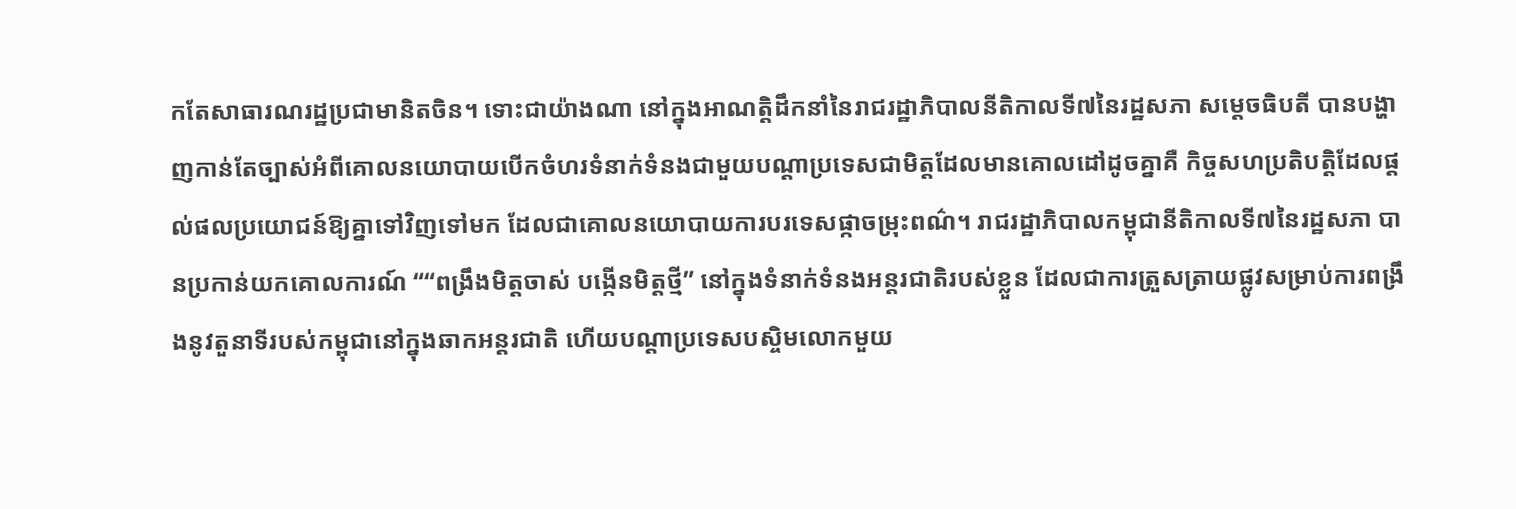កតែសាធារណរដ្ឋប្រជាមានិតចិន។ ទោះជាយ៉ាងណា នៅក្នុងអាណត្តិដឹកនាំនៃរាជរដ្ឋាភិបាលនីតិកាលទី៧នៃរដ្ឋសភា សម្ដេចធិបតី បានបង្ហាញកាន់តែច្បាស់អំពីគោលនយោបាយបើកចំហរទំនាក់ទំនងជាមួយបណ្ដាប្រទេសជាមិត្តដែលមានគោលដៅដូចគ្នាគឺ កិច្ចសហប្រតិបត្តិដែលផ្ដល់ផលប្រយោជន៍ឱ្យគ្នាទៅវិញទៅមក ដែលជាគោលនយោបាយការបរទេសផ្កាចម្រុះពណ៌។ រាជរដ្ឋាភិបាលកម្ពុជានីតិកាលទី៧នៃរដ្ឋសភា បានប្រកាន់យកគោលការណ៍ ““ពង្រឹងមិត្តចាស់ បង្កើនមិត្តថ្មី” នៅក្នុងទំនាក់ទំនងអន្តរជាតិរបស់ខ្លួន ដែលជាការត្រួសត្រាយផ្លូវសម្រាប់ការពង្រឹងនូវតួនាទីរបស់កម្ពុជានៅក្នុងឆាកអន្តរជាតិ ហើយបណ្ដាប្រទេសបស្ចិមលោកមួយ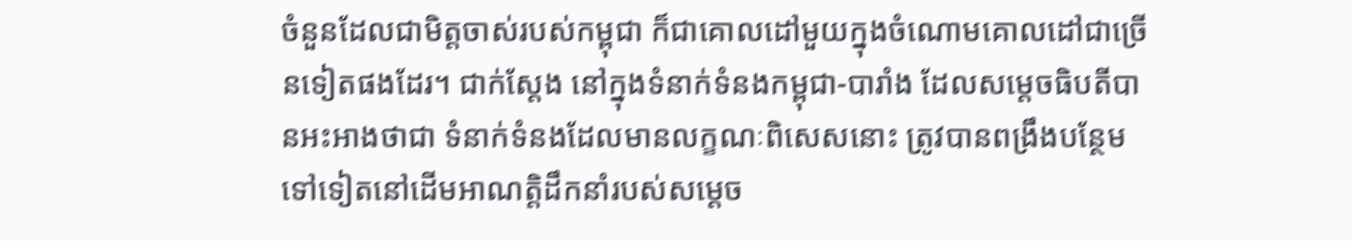ចំនួនដែលជាមិត្តចាស់របស់កម្ពុជា ក៏ជាគោលដៅមួយក្នុងចំណោមគោលដៅជាច្រើនទៀតផងដែរ។ ជាក់ស្ដែង នៅក្នុងទំនាក់ទំនងកម្ពុជា-បារាំង ដែលសម្ដេចធិបតីបានអះអាងថាជា ទំនាក់ទំនងដែលមានលក្ខណៈពិសេសនោះ ត្រូវបានពង្រឹងបន្ថែមទៅទៀតនៅដើមអាណត្តិដឹកនាំរបស់សម្ដេច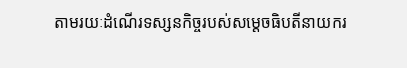តាមរយៈដំណើរទស្សនកិច្ចរបស់សម្ដេចធិបតីនាយករ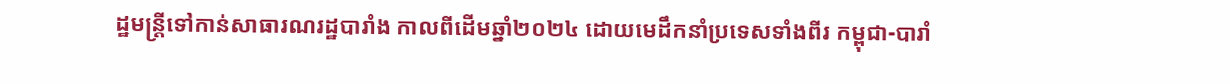ដ្ឋមន្ត្រីទៅកាន់សាធារណរដ្ឋបារាំង កាលពីដើមឆ្នាំ២០២៤ ដោយមេដឹកនាំប្រទេសទាំងពីរ កម្ពុជា-បារាំ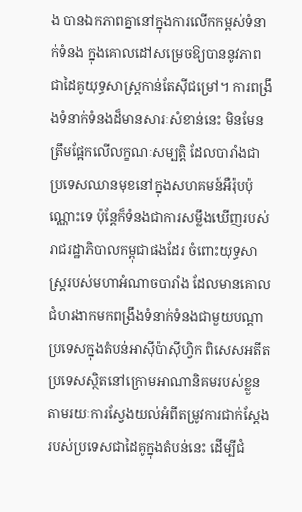ង បានឯកភាពគ្នានៅក្នុងការលើកកម្ពស់ទំនាក់ទំនង ក្នុងគោលដៅសម្រេចឱ្យបាននូវភាពជាដៃគូយុទ្ធសាស្ត្រកាន់តែស៊ីជម្រៅ។ ការពង្រឹងទំនាក់ទំនងដ៏មានសារៈសំខាន់នេះ មិនមែនត្រឹមផ្អែកលើលក្ខណៈសម្បត្តិ ដែលបារាំងជាប្រទេសឈានមុខនៅក្នុងសហគមន៍អឺរ៉ុបប៉ុណ្ណោះទេ ប៉ុន្តែក៏ទំនងជាការសម្លឹងឃើញរបស់រាជរដ្ឋាភិបាលកម្ពុជាផងដែរ ចំពោះយុទ្ធសាស្ត្ររបស់មហាអំណាចបារាំង ដែលមានគោលជំហរងាកមកពង្រឹងទំនាក់ទំនងជាមួយបណ្ដាប្រទេសក្នុងតំបន់អាស៊ីប៉ាស៊ីហ្វិក ពិសេសអតីតប្រទេសស្ថិតនៅក្រោមអាណានិគមរបស់ខ្លួន តាមរយៈការស្វែងយល់អំពីតម្រូវការជាក់ស្ដែងរបស់ប្រទេសជាដៃគូក្នុងតំបន់នេះ ដើម្បីជំ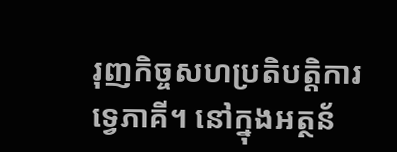រុញកិច្ចសហប្រតិបត្តិការទ្វេភាគី។ នៅក្នុងអត្ថន័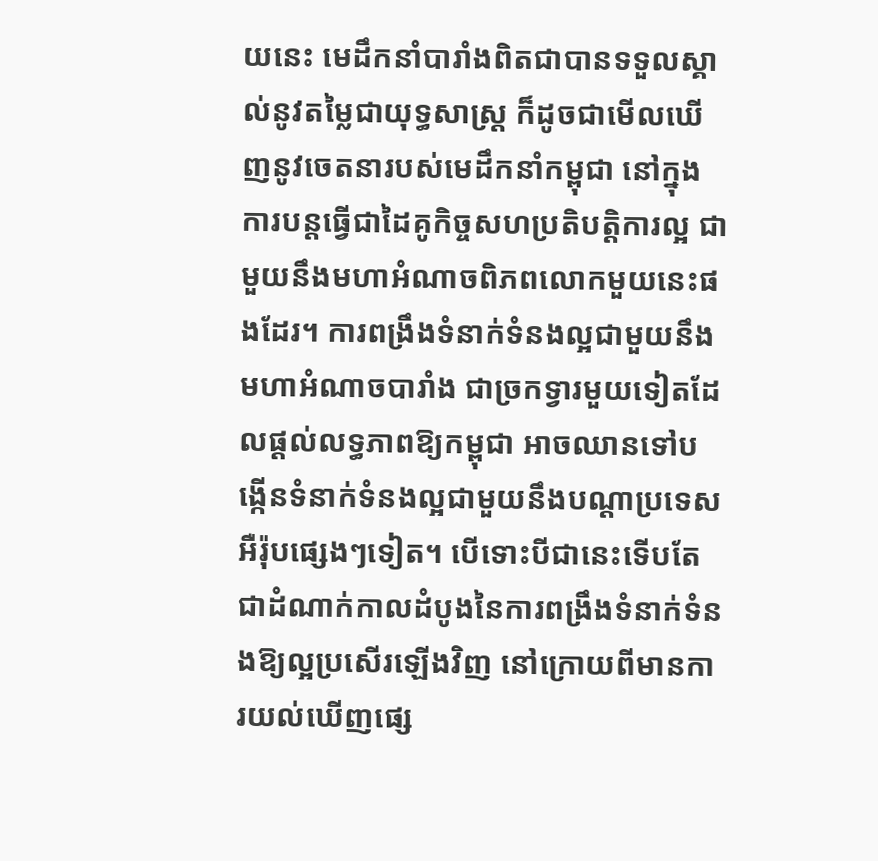យនេះ មេដឹកនាំបារាំងពិតជាបានទទួលស្គាល់នូវតម្លៃជាយុទ្ធសាស្ត្រ ក៏ដូចជាមើលឃើញនូវចេតនារបស់មេដឹកនាំកម្ពុជា នៅក្នុងការបន្តធ្វើជាដៃគូកិច្ចសហប្រតិបត្តិការល្អ ជាមួយនឹងមហាអំណាចពិភពលោកមួយនេះផងដែរ។ ការពង្រឹងទំនាក់ទំនងល្អជាមួយនឹងមហាអំណាចបារាំង ជាច្រកទ្វារមួយទៀតដែលផ្ដល់លទ្ធភាពឱ្យកម្ពុជា អាចឈានទៅបង្កើនទំនាក់ទំនងល្អជាមួយនឹងបណ្ដាប្រទេសអឺរ៉ុបផ្សេងៗទៀត។ បើទោះបីជានេះទើបតែជាដំណាក់កាលដំបូងនៃការពង្រឹងទំនាក់ទំនងឱ្យល្អប្រសើរឡើងវិញ នៅក្រោយពីមានការយល់ឃើញផ្សេ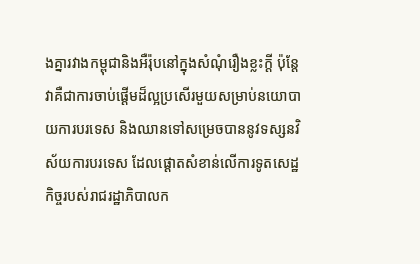ងគ្នារវាងកម្ពុជានិងអឺរ៉ុបនៅក្នុងសំណុំរឿងខ្លះក្ដី ប៉ុន្តែវាគឺជាការចាប់ផ្ដើមដ៏ល្អប្រសើរមួយសម្រាប់នយោបាយការបរទេស និងឈានទៅសម្រេចបាននូវទស្សនវិស័យការបរទេស ដែលផ្ដោតសំខាន់លើការទូតសេដ្ឋកិច្ចរបស់រាជរដ្ឋាភិបាលក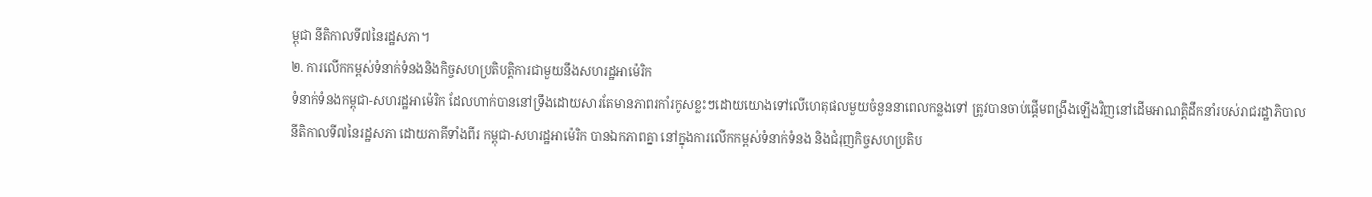ម្ពុជា នីតិកាលទី៧នៃរដ្ឋសភា។
២. ការលើកកម្ពស់ទំនាក់ទំនងនិងកិច្ចសហប្រតិបត្តិការជាមួយនឹងសហរដ្ឋអាម៉េរិក
ទំនាក់ទំនងកម្ពុជា-សហរដ្ឋអាម៉េរិក ដែលហាក់បាននៅទ្រឹងដោយសារតែមានភាពរកាំរកូសខ្លះៗដោយយោងទៅលើហេតុផលមួយចំនួននាពេលកន្លងទៅ ត្រូវបានចាប់ផ្ដើមពង្រឹងឡើងវិញនៅដើមអាណត្តិដឹកនាំរបស់រាជរដ្ឋាភិបាលនីតិកាលទី៧នៃរដ្ឋសភា ដោយភាគីទាំងពីរ កម្ពុជា-សហរដ្ឋអាម៉េរិក បានឯកភាពគ្នា នៅក្នុងការលើកកម្ពស់ទំនាក់ទំនង និងជំរុញកិច្ចសហប្រតិប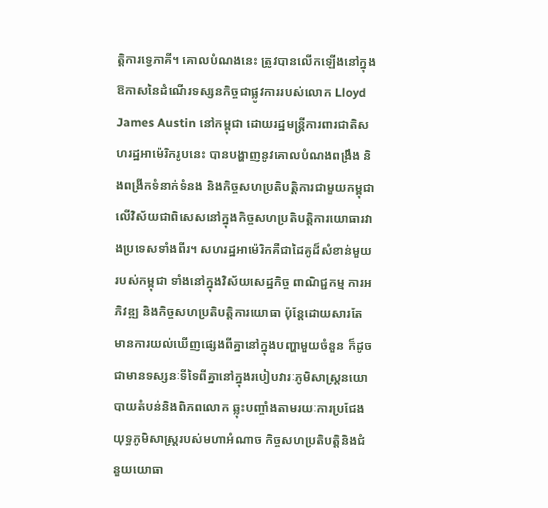ត្តិការទ្វេភាគី។ គោលបំណងនេះ ត្រូវបានលើកឡើងនៅក្នុងឱកាសនៃដំណើរទស្សនកិច្ចជាផ្លូវការរបស់លោក Lloyd James Austin នៅកម្ពុជា ដោយរដ្ឋមន្ត្រីការពារជាតិសហរដ្ឋអាម៉េរិករូបនេះ បានបង្ហាញនូវគោលបំណងពង្រឹង និងពង្រីកទំនាក់ទំនង និងកិច្ចសហប្រតិបត្តិការជាមួយកម្ពុជា លើវិស័យជាពិសេសនៅក្នុងកិច្ចសហប្រតិបត្តិការយោធារវាងប្រទេសទាំងពីរ។ សហរដ្ឋអាម៉េរិកគឺជាដៃគូដ៏សំខាន់មួយរបស់កម្ពុជា ទាំងនៅក្នុងវិស័យសេដ្ឋកិច្ច ពាណិជ្ជកម្ម ការអភិវឌ្ឍ និងកិច្ចសហប្រតិបត្តិការយោធា ប៉ុន្តែដោយសារតែមានការយល់ឃើញផ្សេងពីគ្នានៅក្នុងបញ្ហាមួយចំនួន ក៏ដូចជាមានទស្សនៈទីទៃពីគ្នានៅក្នុងរបៀបវារៈភូមិសាស្ត្រនយោបាយតំបន់និងពិភពលោក ឆ្លុះបញ្ចាំងតាមរយៈការប្រជែងយុទ្ធភូមិសាស្ត្ររបស់មហាអំណាច កិច្ចសហប្រតិបត្តិនិងជំនួយយោធា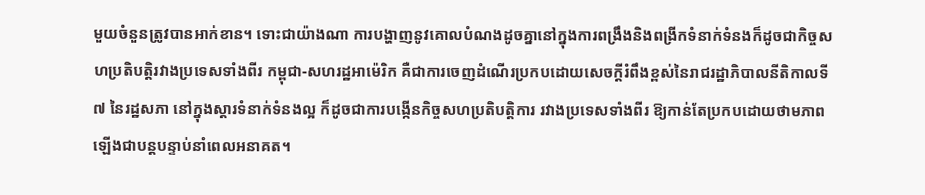មួយចំនួនត្រូវបានអាក់ខាន។ ទោះជាយ៉ាងណា ការបង្ហាញនូវគោលបំណងដូចគ្នានៅក្នុងការពង្រឹងនិងពង្រីកទំនាក់ទំនងក៏ដូចជាកិច្ចសហប្រតិបត្តិរវាងប្រទេសទាំងពីរ កម្ពុជា-សហរដ្ឋអាម៉េរិក គឺជាការចេញដំណើរប្រកបដោយសេចក្ដីរំពឹងខ្ពស់នៃរាជរដ្ឋាភិបាលនីតិកាលទី៧ នៃរដ្ឋសភា នៅក្នុងស្ដារទំនាក់ទំនងល្អ ក៏ដូចជាការបង្កើនកិច្ចសហប្រតិបត្តិការ រវាងប្រទេសទាំងពីរ ឱ្យកាន់តែប្រកបដោយថាមភាពឡើងជាបន្តបន្ទាប់នាំពេលអនាគត។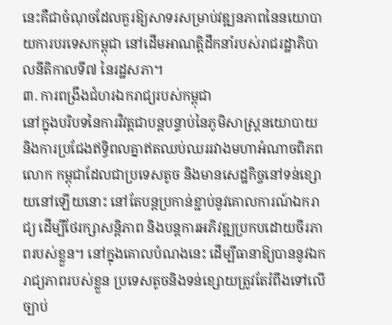នេះគឺជាចំណុចដែលគួរឱ្យសាទរសម្រាប់វឌ្ឍនភាពនៃនយោបាយការបរទេសកម្ពុជា នៅដើមអាណត្តិដឹកនាំរបស់រាជរដ្ឋាភិបាលនីតិកាលទី៧ នៃរដ្ឋសភា។
៣. ការពង្រឹងជំហរឯករាជ្យរបស់កម្ពុជា
នៅក្នុងបរិបទនៃការវិវត្តជាបន្តបន្ទាប់នៃភូមិសាស្ត្រនយោបាយ និងការប្រជែងឥទ្ធិពលគ្នាឥតឈប់ឈររវាងមហាអំណាចពិភពលោក កម្ពុជាដែលជាប្រទេសតូច និងមានសេដ្ឋកិច្ចនៅទន់ខ្សោយនៅឡើយនោះ នៅតែបន្តប្រកាន់ខ្ជាប់នូវគោលការណ៍ឯករាជ្យ ដើម្បីថែរក្សាសន្តិភាព និងបន្តការអភិវឌ្ឍប្រកបដោយចីរភាពរបស់ខ្លួន។ នៅក្នុងគោលបំណងនេះ ដើម្បីធានាឱ្យបាននូវឯករាជ្យភាពរបស់ខ្លួន ប្រទេសតូចនិងទន់ខ្សោយត្រូវតែរំពឹងទៅលើច្បាប់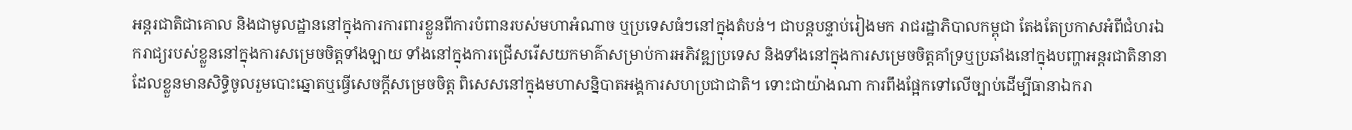អន្តរជាតិជាគោល និងជាមូលដ្ឋាននៅក្នុងការការពារខ្លួនពីការបំពានរបស់មហាអំណាច ឬប្រទេសធំៗនៅក្នុងតំបន់។ ជាបន្តបន្ទាប់រៀងមក រាជរដ្ឋាភិបាលកម្ពុជា តែងតែប្រកាសអំពីជំហរឯករាជ្យរបស់ខ្លួននៅក្នុងការសម្រេចចិត្តទាំងឡាយ ទាំងនៅក្នុងការជ្រើសរើសយកមាគ៌ាសម្រាប់ការអភិវឌ្ឍប្រទេស និងទាំងនៅក្នុងការសម្រេចចិត្តគាំទ្រឬប្រឆាំងនៅក្នុងបញ្ហាអន្តរជាតិនានា ដែលខ្លួនមានសិទ្ធិចូលរួមបោះឆ្នោតឬធ្វើសេចក្ដីសម្រេចចិត្ត ពិសេសនៅក្នុងមហាសន្និបាតអង្គការសហប្រជាជាតិ។ ទោះជាយ៉ាងណា ការពឹងផ្អែកទៅលើច្បាប់ដើម្បីធានាឯករា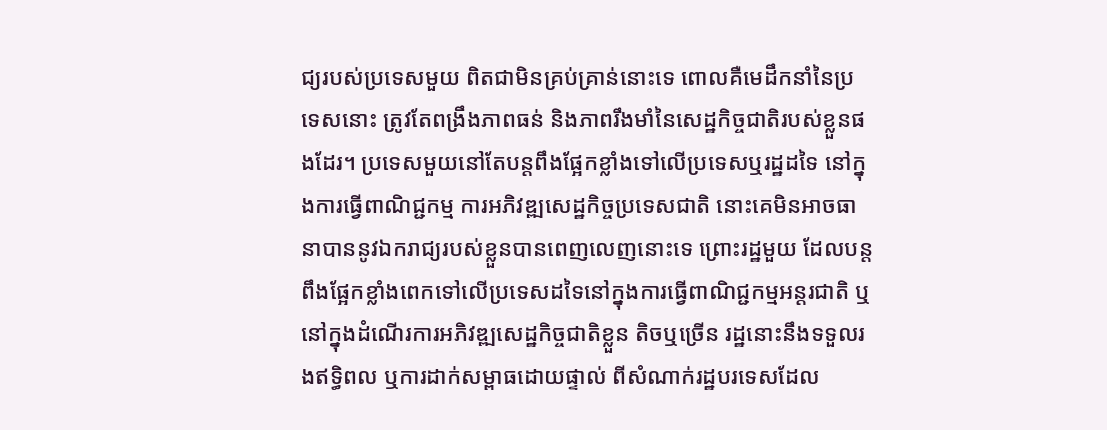ជ្យរបស់ប្រទេសមួយ ពិតជាមិនគ្រប់គ្រាន់នោះទេ ពោលគឺមេដឹកនាំនៃប្រទេសនោះ ត្រូវតែពង្រឹងភាពធន់ និងភាពរឹងមាំនៃសេដ្ឋកិច្ចជាតិរបស់ខ្លួនផងដែរ។ ប្រទេសមួយនៅតែបន្តពឹងផ្អែកខ្លាំងទៅលើប្រទេសឬរដ្ឋដទៃ នៅក្នុងការធ្វើពាណិជ្ជកម្ម ការអភិវឌ្ឍសេដ្ឋកិច្ចប្រទេសជាតិ នោះគេមិនអាចធានាបាននូវឯករាជ្យរបស់ខ្លួនបានពេញលេញនោះទេ ព្រោះរដ្ឋមួយ ដែលបន្តពឹងផ្អែកខ្លាំងពេកទៅលើប្រទេសដទៃនៅក្នុងការធ្វើពាណិជ្ជកម្មអន្តរជាតិ ឬនៅក្នុងដំណើរការអភិវឌ្ឍសេដ្ឋកិច្ចជាតិខ្លួន តិចឬច្រើន រដ្ឋនោះនឹងទទួលរងឥទ្ធិពល ឬការដាក់សម្ពាធដោយផ្ទាល់ ពីសំណាក់រដ្ឋបរទេសដែល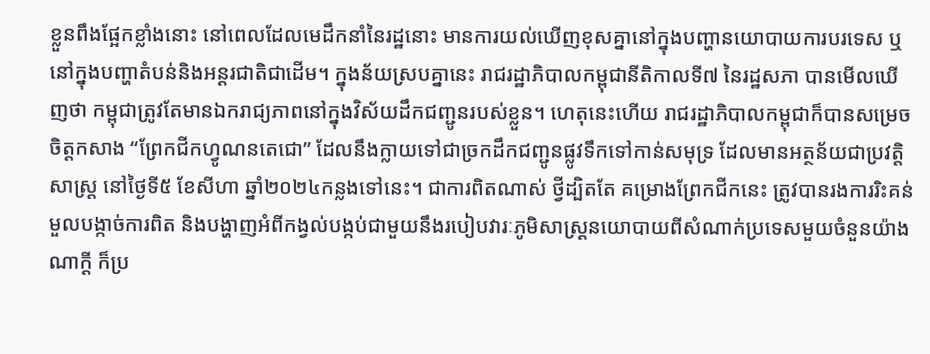ខ្លួនពឹងផ្អែកខ្លាំងនោះ នៅពេលដែលមេដឹកនាំនៃរដ្ឋនោះ មានការយល់ឃើញខុសគ្នានៅក្នុងបញ្ហានយោបាយការបរទេស ឬនៅក្នុងបញ្ហាតំបន់និងអន្តរជាតិជាដើម។ ក្នុងន័យស្របគ្នានេះ រាជរដ្ឋាភិបាលកម្ពុជានីតិកាលទី៧ នៃរដ្ឋសភា បានមើលឃើញថា កម្ពុជាត្រូវតែមានឯករាជ្យភាពនៅក្នុងវិស័យដឹកជញ្ជូនរបស់ខ្លួន។ ហេតុនេះហើយ រាជរដ្ឋាភិបាលកម្ពុជាក៏បានសម្រេចចិត្តកសាង “ព្រែកជីកហ្វូណនតេជោ” ដែលនឹងក្លាយទៅជាច្រកដឹកជញ្ជូនផ្លូវទឹកទៅកាន់សមុទ្រ ដែលមានអត្ថន័យជាប្រវត្តិសាស្ត្រ នៅថ្ងៃទី៥ ខែសីហា ឆ្នាំ២០២៤កន្លងទៅនេះ។ ជាការពិតណាស់ ថ្វីដ្បិតតែ គម្រោងព្រែកជីកនេះ ត្រូវបានរងការរិះគន់ មួលបង្កាច់ការពិត និងបង្ហាញអំពីកង្វល់បង្កប់ជាមួយនឹងរបៀបវារៈភូមិសាស្ត្រនយោបាយពីសំណាក់ប្រទេសមួយចំនួនយ៉ាងណាក្ដី ក៏ប្រ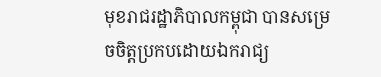មុខរាជរដ្ឋាភិបាលកម្ពុជា បានសម្រេចចិត្តប្រកបដោយឯករាជ្យ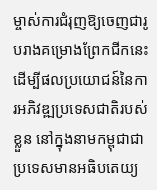ម្ចាស់ការជំរុញឱ្យចេញជារូបរាងគម្រោងព្រែកជីកនេះ ដើម្បីផលប្រយោជន៍នៃការអភិវឌ្ឍប្រទេសជាតិរបស់ខ្លួន នៅក្នុងនាមកម្ពុជាជាប្រទេសមានអធិបតេយ្យ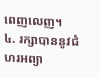ពេញលេញ។
៤. រក្សាបាននូវជំហរអព្យា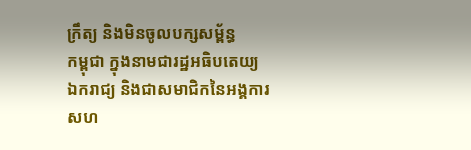ក្រឹត្យ និងមិនចូលបក្សសម្ព័ន្ធ
កម្ពុជា ក្នុងនាមជារដ្ឋអធិបតេយ្យ ឯករាជ្យ និងជាសមាជិកនៃអង្គការសហ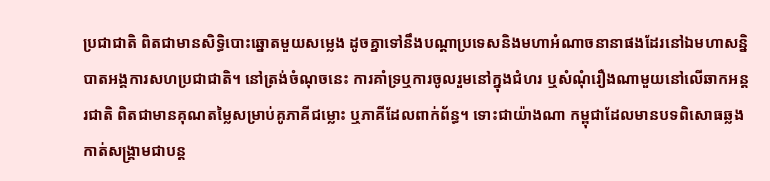ប្រជាជាតិ ពិតជាមានសិទ្ធិបោះឆ្នោតមួយសម្លេង ដូចគ្នាទៅនឹងបណ្ដាប្រទេសនិងមហាអំណាចនានាផងដែរនៅឯមហាសន្និបាតអង្គការសហប្រជាជាតិ។ នៅត្រង់ចំណុចនេះ ការគាំទ្រឬការចូលរួមនៅក្នុងជំហរ ឬសំណុំរឿងណាមួយនៅលើឆាកអន្តរជាតិ ពិតជាមានគុណតម្លៃសម្រាប់គូភាគីជម្លោះ ឬភាគីដែលពាក់ព័ន្ធ។ ទោះជាយ៉ាងណា កម្ពុជាដែលមានបទពិសោធឆ្លងកាត់សង្គ្រាមជាបន្ត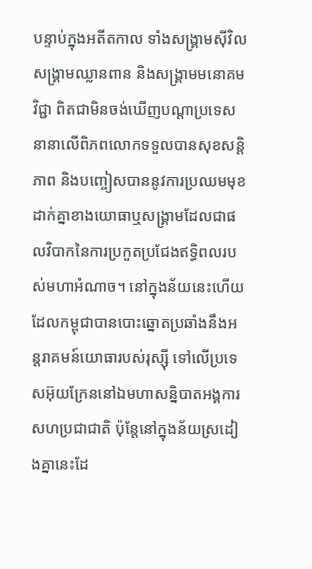បន្ទាប់ក្នុងអតីតកាល ទាំងសង្គ្រាមស៊ីវិល សង្គ្រាមឈ្លានពាន និងសង្គ្រាមមនោគមវិជ្ជា ពិតជាមិនចង់ឃើញបណ្ដាប្រទេសនានាលើពិភពលោកទទួលបានសុខសន្តិភាព និងបញ្ចៀសបាននូវការប្រឈមមុខដាក់គ្នាខាងយោធាឬសង្គ្រាមដែលជាផលវិបាកនៃការប្រកួតប្រជែងឥទ្ធិពលរបស់មហាអំណាច។ នៅក្នុងន័យនេះហើយ ដែលកម្ពុជាបានបោះឆ្នោតប្រឆាំងនឹងអន្តរាគមន៍យោធារបស់រុស្ស៊ី ទៅលើប្រទេសអ៊ុយក្រែននៅឯមហាសន្និបាតអង្គការសហប្រជាជាតិ ប៉ុន្តែនៅក្នុងន័យស្រដៀងគ្នានេះដែ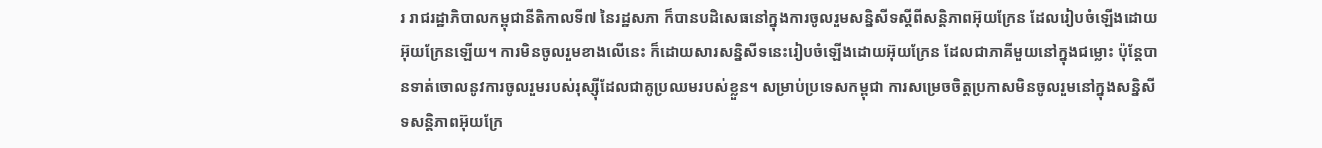រ រាជរដ្ឋាភិបាលកម្ពុជានីតិកាលទី៧ នៃរដ្ឋសភា ក៏បានបដិសេធនៅក្នុងការចូលរួមសន្និសីទស្ដីពីសន្តិភាពអ៊ុយក្រែន ដែលរៀបចំឡើងដោយអ៊ុយក្រែនឡើយ។ ការមិនចូលរួមខាងលើនេះ ក៏ដោយសារសន្និសីទនេះរៀបចំឡើងដោយអ៊ុយក្រែន ដែលជាភាគីមួយនៅក្នុងជម្លោះ ប៉ុន្តែបានទាត់ចោលនូវការចូលរួមរបស់រុស្ស៊ីដែលជាគូប្រឈមរបស់ខ្លួន។ សម្រាប់ប្រទេសកម្ពុជា ការសម្រេចចិត្តប្រកាសមិនចូលរួមនៅក្នុងសន្និសីទសន្តិភាពអ៊ុយក្រែ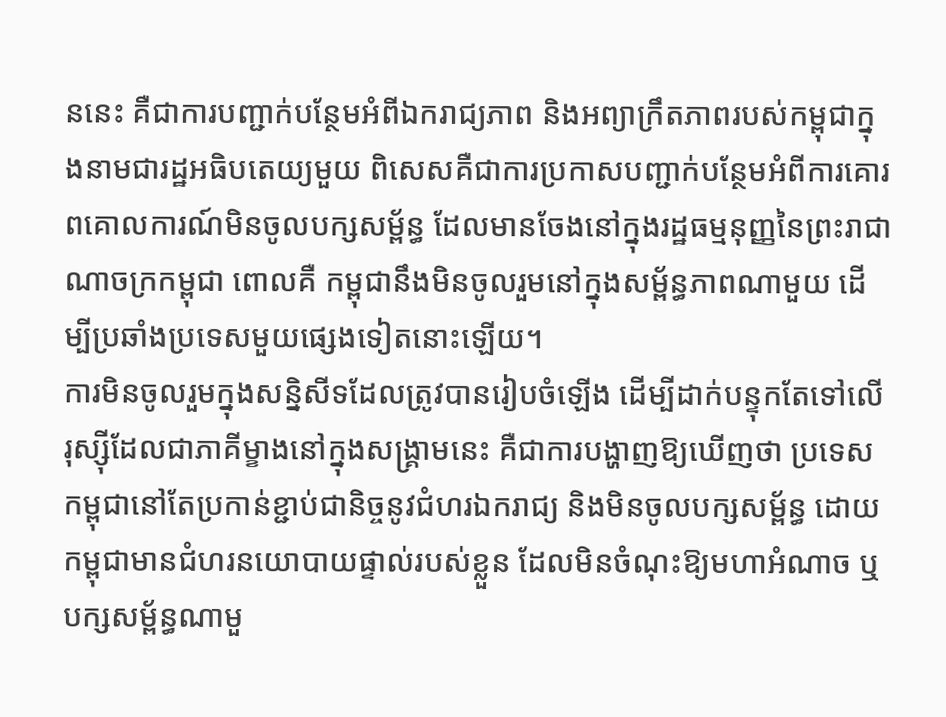ននេះ គឺជាការបញ្ជាក់បន្ថែមអំពីឯករាជ្យភាព និងអព្យាក្រឹតភាពរបស់កម្ពុជាក្នុងនាមជារដ្ឋអធិបតេយ្យមួយ ពិសេសគឺជាការប្រកាសបញ្ជាក់បន្ថែមអំពីការគោរពគោលការណ៍មិនចូលបក្សសម្ព័ន្ធ ដែលមានចែងនៅក្នុងរដ្ឋធម្មនុញ្ញនៃព្រះរាជាណាចក្រកម្ពុជា ពោលគឺ កម្ពុជានឹងមិនចូលរួមនៅក្នុងសម្ព័ន្ធភាពណាមួយ ដើម្បីប្រឆាំងប្រទេសមួយផ្សេងទៀតនោះឡើយ។
ការមិនចូលរួមក្នុងសន្និសីទដែលត្រូវបានរៀបចំឡើង ដើម្បីដាក់បន្ទុកតែទៅលើរុស្ស៊ីដែលជាភាគីម្ខាងនៅក្នុងសង្គ្រាមនេះ គឺជាការបង្ហាញឱ្យឃើញថា ប្រទេសកម្ពុជានៅតែប្រកាន់ខ្ជាប់ជានិច្ចនូវជំហរឯករាជ្យ និងមិនចូលបក្សសម្ព័ន្ធ ដោយកម្ពុជាមានជំហរនយោបាយផ្ទាល់របស់ខ្លួន ដែលមិនចំណុះឱ្យមហាអំណាច ឬបក្សសម្ព័ន្ធណាមួ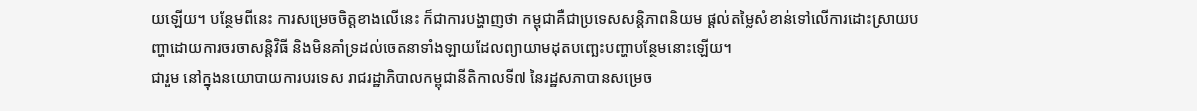យឡើយ។ បន្ថែមពីនេះ ការសម្រេចចិត្តខាងលើនេះ ក៏ជាការបង្ហាញថា កម្ពុជាគឺជាប្រទេសសន្តិភាពនិយម ផ្ដល់តម្លៃសំខាន់ទៅលើការដោះស្រាយបញ្ហាដោយការចរចាសន្តិវិធី និងមិនគាំទ្រដល់ចេតនាទាំងឡាយដែលព្យាយាមដុតបញ្ឆេះបញ្ហាបន្ថែមនោះឡើយ។
ជារួម នៅក្នុងនយោបាយការបរទេស រាជរដ្ឋាភិបាលកម្ពុជានីតិកាលទី៧ នៃរដ្ឋសភាបានសម្រេច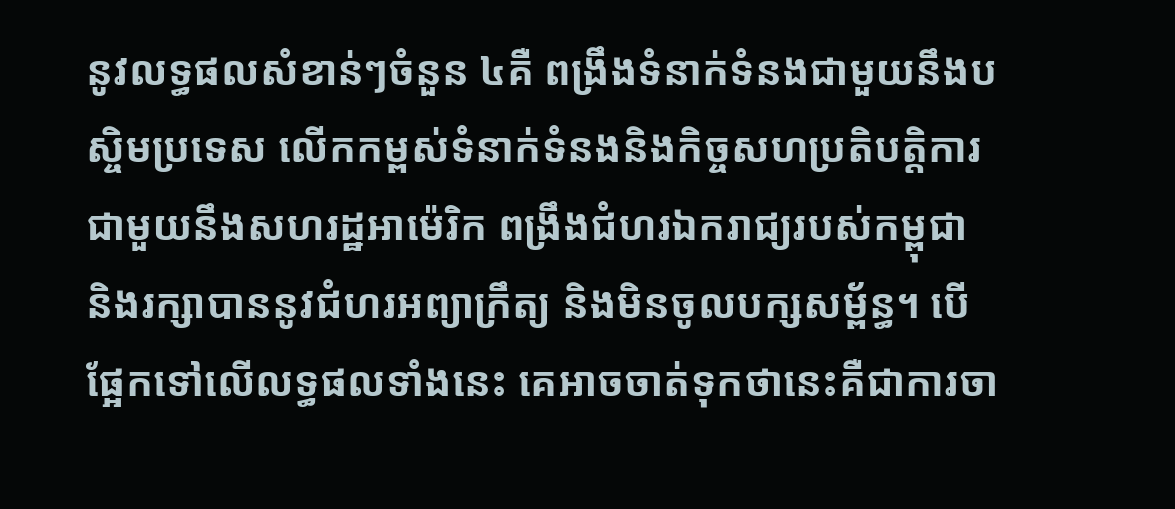នូវលទ្ធផលសំខាន់ៗចំនួន ៤គឺ ពង្រឹងទំនាក់ទំនងជាមួយនឹងបស្ចិមប្រទេស លើកកម្ពស់ទំនាក់ទំនងនិងកិច្ចសហប្រតិបត្តិការជាមួយនឹងសហរដ្ឋអាម៉េរិក ពង្រឹងជំហរឯករាជ្យរបស់កម្ពុជា និងរក្សាបាននូវជំហរអព្យាក្រឹត្យ និងមិនចូលបក្សសម្ព័ន្ធ។ បើផ្អែកទៅលើលទ្ធផលទាំងនេះ គេអាចចាត់ទុកថានេះគឺជាការចា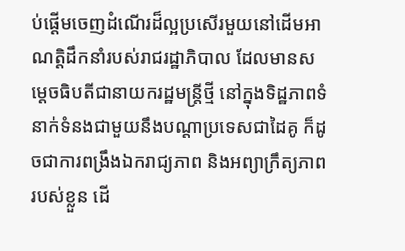ប់ផ្ដើមចេញដំណើរដ៏ល្អប្រសើរមួយនៅដើមអាណត្តិដឹកនាំរបស់រាជរដ្ឋាភិបាល ដែលមានសម្ដេចធិបតីជានាយករដ្ឋមន្ត្រីថ្មី នៅក្នុងទិដ្ឋភាពទំនាក់ទំនងជាមួយនឹងបណ្ដាប្រទេសជាដៃគូ ក៏ដូចជាការពង្រឹងឯករាជ្យភាព និងអព្យាក្រឹត្យភាពរបស់ខ្លួន ដើ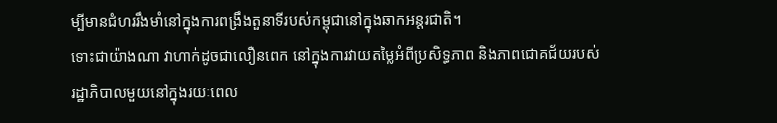ម្បីមានជំហររឹងមាំនៅក្នុងការពង្រឹងតួនាទីរបស់កម្ពុជានៅក្នុងឆាកអន្តរជាតិ។
ទោះជាយ៉ាងណា វាហាក់ដូចជាលឿនពេក នៅក្នុងការវាយតម្លៃអំពីប្រសិទ្ធភាព និងភាពជោគជ័យរបស់រដ្ឋាភិបាលមួយនៅក្នុងរយៈពេល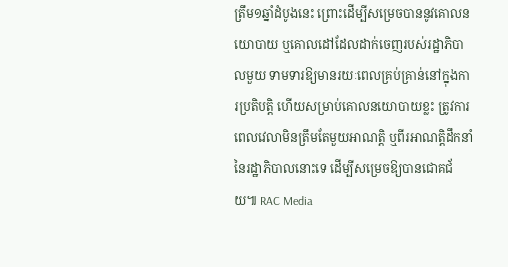ត្រឹម១ឆ្នាំដំបូងនេះ ព្រោះដើម្បីសម្រេចបាននូវគោលនយោបាយ ឬគោលដៅដែលដាក់ចេញរបស់រដ្ឋាភិបាលមួយ ទាមទារឱ្យមានរយៈពេលគ្រប់គ្រាន់នៅក្នុងការប្រតិបត្តិ ហើយសម្រាប់គោលនយោបាយខ្លះ ត្រូវការពេលវេលាមិនត្រឹមតែមួយអាណត្តិ ឬពីរអាណត្តិដឹកនាំនៃរដ្ឋាភិបាលនោះទេ ដើម្បីសម្រេចឱ្យបានជោគជ័យ៕ RAC Media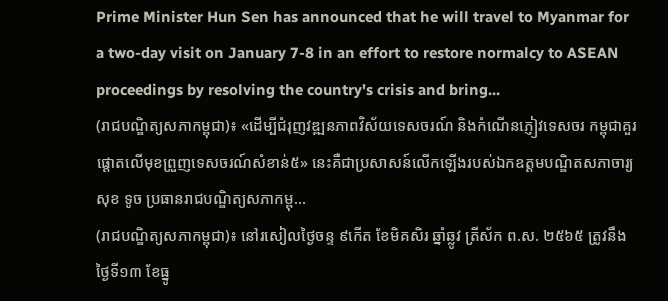Prime Minister Hun Sen has announced that he will travel to Myanmar for a two-day visit on January 7-8 in an effort to restore normalcy to ASEAN proceedings by resolving the country's crisis and bring...
(រាជបណ្ឌិត្យសភាកម្ពុជា)៖ «ដើម្បីជំរុញវឌ្ឍនភាពវិស័យទេសចរណ៍ និងកំណើនភ្ញៀវទេសចរ កម្ពុជាគួរផ្ដោតលើមុខព្រួញទេសចរណ៍សំខាន់៥» នេះគឺជាប្រសាសន៍លើកឡើងរបស់ឯកឧត្ដមបណ្ឌិតសភាចារ្យ សុខ ទូច ប្រធានរាជបណ្ឌិត្យសភាកម្ពុ...
(រាជបណ្ឌិត្យសភាកម្ពុជា)៖ នៅរសៀលថ្ងៃចន្ទ ៩កើត ខែមិគសិរ ឆ្នាំឆ្លូវ ត្រីស័ក ព.ស. ២៥៦៥ ត្រូវនឹងថ្ងៃទី១៣ ខែធ្នូ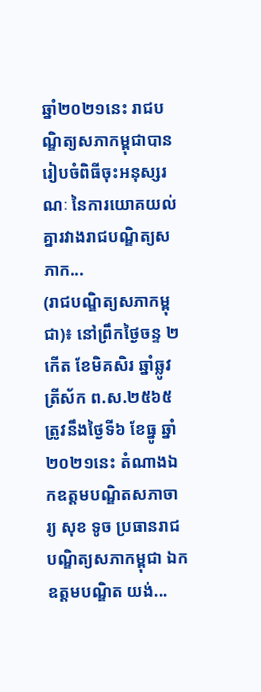ឆ្នាំ២០២១នេះ រាជបណ្ឌិត្យសភាកម្ពុជាបានរៀបចំពិធីចុះអនុស្សរណៈ នៃការយោគយល់គ្នារវាងរាជបណ្ឌិត្យសភាក...
(រាជបណ្ឌិត្យសភាកម្ពុជា)៖ នៅព្រឹកថ្ងៃចន្ទ ២កើត ខែមិគសិរ ឆ្នាំឆ្លូវ ត្រីស័ក ព.ស.២៥៦៥ ត្រូវនឹងថ្ងៃទី៦ ខែធ្នូ ឆ្នាំ ២០២១នេះ តំណាងឯកឧត្តមបណ្ឌិតសភាចារ្យ សុខ ទូច ប្រធានរាជបណ្ឌិត្យសភាកម្ពុជា ឯកឧត្តមបណ្ឌិត យង់...